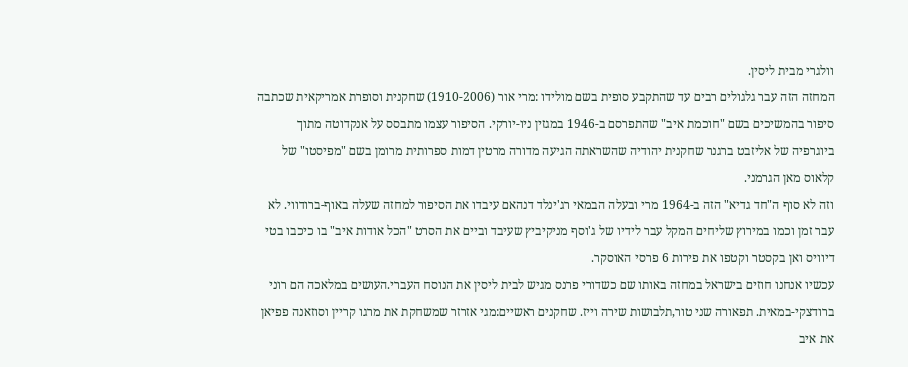וולגרי מבית ליסין.
המחזה הזה עבר גלגולים רבים עד שהתקבע סופית בשם מולידו :מרי אור (1910-2006) שחקנית וסופרת אמריקאית שכתבה סיפור בהמשיכים בשם "חוכמת איב" שהתפרסם ב-1946 במגזין ניו-יורקי. הסיפור עצמו מתבסס על אנקדוטה מתוך ביוגרפיה של אליזבט ברגנר שחקנית יהודיה שהשראתה הגיעה מדורה מרטין דמות ספרותית מרומן בשם "מפיסטו" של קלאוס מאן הגרמני.
וזה לא סוף ה"חד גדיא" הזה ב-1964 מרי ובעלה הבמאי רג'ינלד דנהאם עיבדו את הסיפור למחזה שעלה באוף-ברודווי. לא עבר זמן וכמו במירוץ שליחים המקל עבר לידיו של ג'וסף מניקיביץ שעיבד וביים את הסרט "הכל אודות איב" בו כיכבו בטי דיוויס ואן בקסטר וקטפו את פירות 6 פרסי האוסקר.
עכשיו אנחנו חוזים בישראל במחזה באותו שם כשדורי פרנס מגיש לבית ליסין את הנוסח העברי.העושים במלאכה הם רוני ברודצקי-במאית. תפאורה שני טור,תלבושות שירה וייז. שחקנים ראשיים:מגי אזרזר שמשחקת את מרגו קריין וסוזאנה פפיאן את איב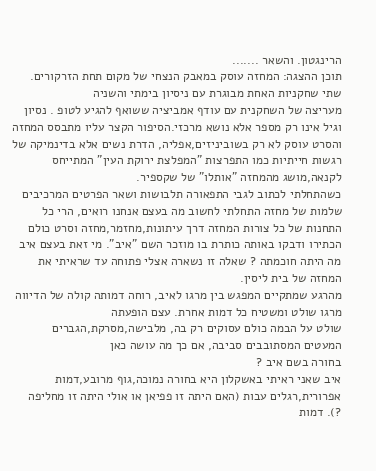הרינגטון. והשאר .......
תוכן ההצגה: המחזה עוסק במאבק הנצחי של מקום תחת הזרקורים. שתי שחקניות האחת מבוגרת עם ניסיון בימתי והשניה
מעריצה של השחקנית עם עודף אמביציה ששואף להגיע לטופ . נסיון וגיל אינו רק מספר אלא נושא מרכזי.הסיפור הקצר עליו מתבסס המחזה והסרט עוסק לא רק בשוביניזים,אפליה, הדרת נשים אלא בדינמיקה של רגשות חייתיות כמו התפרצות "המפלצת ירוקת העין" המתייחס לקנאה,מושג מהמחזה "אותלו" של שקספיר.
כשהתחלתי לכתוב לגבי התפאורה תלבושות ושאר הפרטים המרכיבים שלמות של מחזה התחלתי לחשוב מה בעצם אנחנו רואים, הרי כל התחנות של כל צורות המחזה דרך עיתונות,מחזמר,מחזה וסרט כולם הכתירו ודבקו באותה כותרת בו מוזכר השם "איב". מי זאת בעצם איב מה היתה חוכמתה ? שאלה זו נשארה אצלי פתוחה עד שראיתי את המחזה של בית ליסין.
מהרגע שמתקיים המפגש בין מרגו לאיב, רוחה דמותה קולה של הדיווה מרגו שולט ומשטיח כל דמות אחרת. עצם הופעתה
שולט על הבמה כולם עסוקים רק בה, מלבישה,מסרקת,הגברים המעטים המסתובבים סביבה, אם כך מה עושה כאן
בחורה בשם איב ?
איב שאני ראיתי באשקלון היא בחורה נמוכה,גוף מרובע,דמות אפרורית,רגלים עבות (האם היתה זו פפיאן או אולי היתה זו מחליפה ?). דמות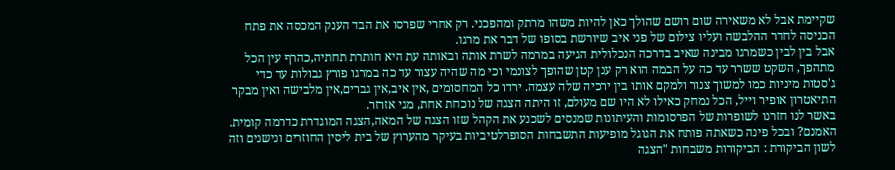שקיימת אבל לא משאירה שום רושם שהולך כאן להיות משהו מרתק ומהפכני. רק אחרי שפרסו את הבד הענק המכסה את פתח הכניסה לחדר ההלבשה ועליו צילום של פני איב שיורשת בסופו של דבר את מרגו.
אבל בין לבין כשמרגו מבינה שאיב בדרכה הנכלולית הגיעה במרמה לשרת אותה ובאותה עת היא חותרת תחתיה,כהרף עין הכל מתהפך, השקט ששרר עד כה על הבמה הוא רק ענן קטן שהופך לצונמי וכי מה שהיה עצור עד כה במרגו פורץ גבולות עד כדי ג'סטות מיניות כמו למשוך צנור ולמקם אותו בין ירכיה שלה עצמה. ירדו כל המחסומים ,אין איב,אין גברים,אין מלבישה ואין מבקר התיאטרון אופיר וייל, הכל נמחק כאילו לא היו שם מעולם, זו היתה הצגה של נוכחת אחת, מגי אזרזר.
באשר לנו חזרנו לשופרות של הפרסומות והעיתונות שמנסים לשכנע את הקהל שזו הצגה של המאה,הצגה המוגדרת כדרמה קומית. האמנם? ובכל פינה כשאתה פותח את הגוגל מופיעות התשבחות הסופרלטיביות בעיקר מהערוץ של בית ליסין החוזרים ונישנים וזה לשון הביקורת : הביקורות משבחות "הצגה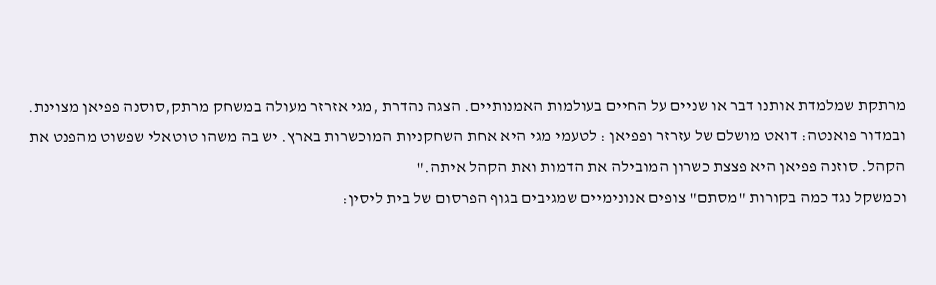מרתקת שמלמדת אותנו דבר או שניים על החיים בעולמות האמנותיים. הצגה נהדרת ,מגי אזרזר מעולה במשחק מרתק,סוסנה פפיאן מצוינת. ובמדור פואנטה: דואט מושלם של עזרזר ופפיאן : לטעמי מגי היא אחת השחקניות המוכשרות בארץ. יש בה משהו טוטאלי שפשוט מהפנט את הקהל. סוזנה פפיאן היא פצצת כשרון המובילה את הדמות ואת הקהל איתה."
וכמשקל נגד כמה בקורות "מסתם" צופים אנונימיים שמגיבים בגוף הפרסום של בית ליסין: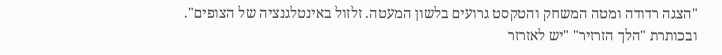"הצגה רדודה ומטה המשחק והטקסט גרועים בלשון המעטה. זלזול באינטלגנציה של הצופים". ובכותרת "הלך הזרזיר" "יש לאזרזר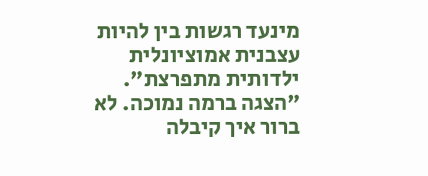מינעד רגשות בין להיות עצבנית אמוציונלית ילדותית מתפרצת". "הצגה ברמה נמוכה. לא ברור איך קיבלה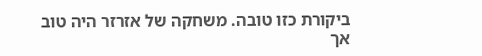ביקורת כזו טובה. משחקה של אזרזר היה טוב אך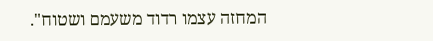המחזה עצמו רדוד משעמם ושטוח".